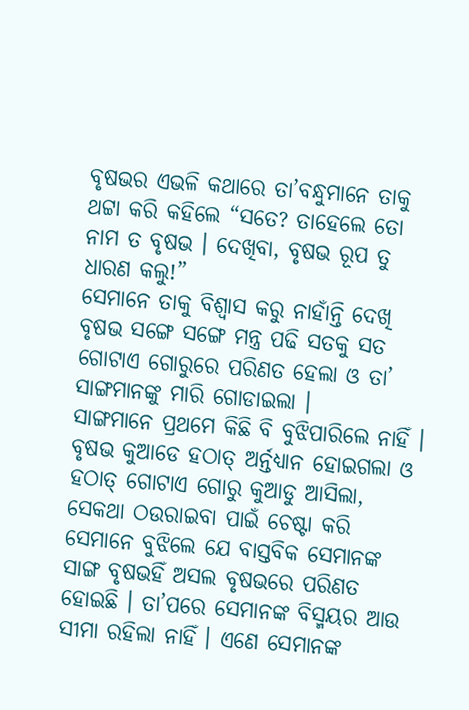ବୃଷଭର ଏଭଳି କଥାରେ ତା’ବନ୍ଧୁମାନେ ତାକୁ ଥଟ୍ଟା କରି କହିଲେ “ସତେ? ତାହେଲେ ତୋ ନାମ ତ ବୃଷଭ । ଦେଖିବା, ବୃଷଭ ରୂପ ତୁ ଧାରଣ କଲୁ!”
ସେମାନେ ତାକୁ ବିଶ୍ୱାସ କରୁ ନାହାଁନ୍ତି ଦେଖି ବୃଷଭ ସଙ୍ଗେ ସଙ୍ଗେ ମନ୍ତ୍ର ପଢି ସତକୁ ସତ ଗୋଟାଏ ଗୋରୁରେ ପରିଣତ ହେଲା ଓ ତା’ ସାଙ୍ଗମାନଙ୍କୁ ମାରି ଗୋଡାଇଲା ।
ସାଙ୍ଗମାନେ ପ୍ରଥମେ କିଛି ବି ବୁଝିପାରିଲେ ନାହିଁ । ବୃଷଭ କୁଆଡେ ହଠାତ୍ ଅର୍ନ୍ତଧ୍ୟାନ ହୋଇଗଲା ଓ ହଠାତ୍ ଗୋଟାଏ ଗୋରୁ କୁଆଡୁ ଆସିଲା, ସେକଥା ଠଉରାଇବା ପାଇଁ ଚେଷ୍ଟା କରି ସେମାନେ ବୁଝିଲେ ଯେ ବାସ୍ତବିକ ସେମାନଙ୍କ ସାଙ୍ଗ ବୃଷଭହିଁ ଅସଲ ବୃଷଭରେ ପରିଣତ ହୋଇଛି । ତା’ପରେ ସେମାନଙ୍କ ବିସ୍ମୟର ଆଉ ସୀମା ରହିଲା ନାହିଁ । ଏଣେ ସେମାନଙ୍କ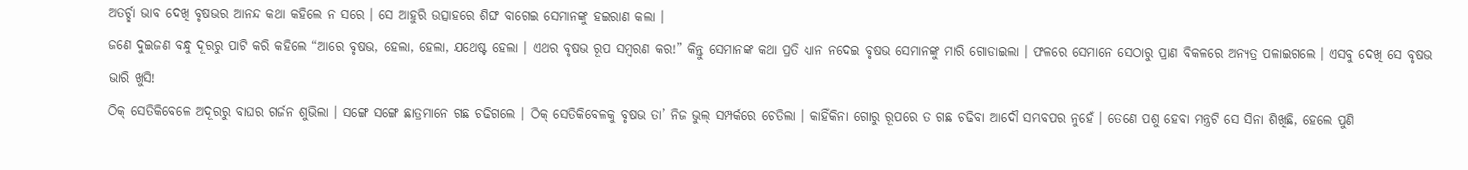ଅତର୍ଚ୍ଛା ଭାବ ଦେଖି ବୃଷଭର ଆନନ୍ଦ କଥା କହିଲେ ନ ସରେ । ସେ ଆହୁରି ଉତ୍ସାହରେ ଶିଙ୍ଘ ବାଗେଇ ସେମାନଙ୍କୁ ହଇରାଣ କଲା ।
ଜଣେ ଦୁଇଜଣ ବନ୍ଧୁ ଦୂରରୁ ପାଟି କରି କହିଲେ “ଆରେ ବୃଷଭ, ହେଲା, ହେଲା, ଯଥେଷ୍ଟ ହେଲା । ଏଥର ବୃଷଭ ରୂପ ସମ୍ବରଣ କର!” କିନ୍ତୁ ସେମାନଙ୍କ କଥା ପ୍ରତି ଧ୍ୟାନ ନଦେଇ ବୃଷଭ ସେମାନଙ୍କୁ ମାରି ଗୋଡାଇଲା । ଫଳରେ ସେମାନେ ସେଠାରୁ ପ୍ରାଣ ବିକଳରେ ଅନ୍ୟତ୍ର ପଳାଇଗଲେ । ଏସବୁ ଦେଖି ସେ ବୃଷଭ ଭାରି ଖୁସି!
ଠିକ୍ ସେତିକିବେଳେ ଅଦୂରରୁ ବାଘର ଗର୍ଜନ ଶୁଭିଲା । ସଙ୍ଗେ ସଙ୍ଗେ ଛାତ୍ରମାନେ ଗଛ ଚଢିଗଲେ । ଠିକ୍ ସେତିକିବେଳକୁ ବୃଷଭ ତା’ ନିଜ ଭୁଲ୍ ସମ୍ପର୍କରେ ଚେତିଲା । କାହିଁକିନା ଗୋରୁ ରୂପରେ ତ ଗଛ ଚଢିବା ଆଦୌ ସମ୍ଭବପର ନୁହେଁ । ତେଣେ ପଶୁ ହେବା ମନ୍ତ୍ରଟି ସେ ସିନା ଶିଖିଛି, ହେଲେ ପୁଣି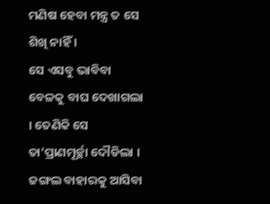ମଣିଷ ହେବା ମନ୍ତ୍ର ତ ସେ ଶିଖି ନାହିଁ ।
ସେ ଏସବୁ ଭାବିବା ବେଳକୁ ବାଘ ଦେଖାଗଲା । ତେଣିକି ସେ ତା’ପ୍ରାଣମୂର୍ଚ୍ଛା ଦୌଡିଲା । ଜଙ୍ଗଲ ବାହାରକୁ ଆସିବା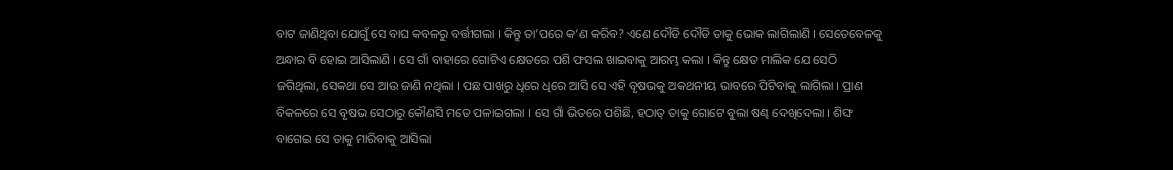ବାଟ ଜାଣିଥିବା ଯୋଗୁଁ ସେ ବାଘ କବଳରୁ ବର୍ତ୍ତୀଗଲା । କିନ୍ତୁ ତା’ପରେ କ’ଣ କରିବ? ଏଣେ ଦୌଡି ଦୌଡି ତାକୁ ଭୋକ ଲାଗିଲାଣି । ସେତେବେଳକୁ ଅନ୍ଧାର ବି ହୋଇ ଆସିଲାଣି । ସେ ଗାଁ ବାହାରେ ଗୋଟିଏ କ୍ଷେତରେ ପଶି ଫସଲ ଖାଇବାକୁ ଆରମ୍ଭ କଲା । କିନ୍ତୁ କ୍ଷେତ ମାଲିକ ଯେ ସେଠି ଜଗିଥିଲା, ସେକଥା ସେ ଆଉ ଜାଣି ନଥିଲା । ପଛ ପାଖରୁ ଧିରେ ଧିରେ ଆସି ସେ ଏହି ବୃଷଭକୁ ଅକଥନୀୟ ଭାବରେ ପିଟିବାକୁ ଲାଗିଲା । ପ୍ରାଣ ବିକଳରେ ସେ ବୃଷଭ ସେଠାରୁ କୌଣସି ମତେ ପଳାଇଗଲା । ସେ ଗାଁ ଭିତରେ ପଶିଛି, ହଠାତ୍ ତାକୁ ଗୋଟେ ବୁଲା ଷଣ୍ଢ ଦେଖିଦେଲା । ଶିଙ୍ଘ ବାଗେଇ ସେ ତାକୁ ମାରିବାକୁ ଆସିଲା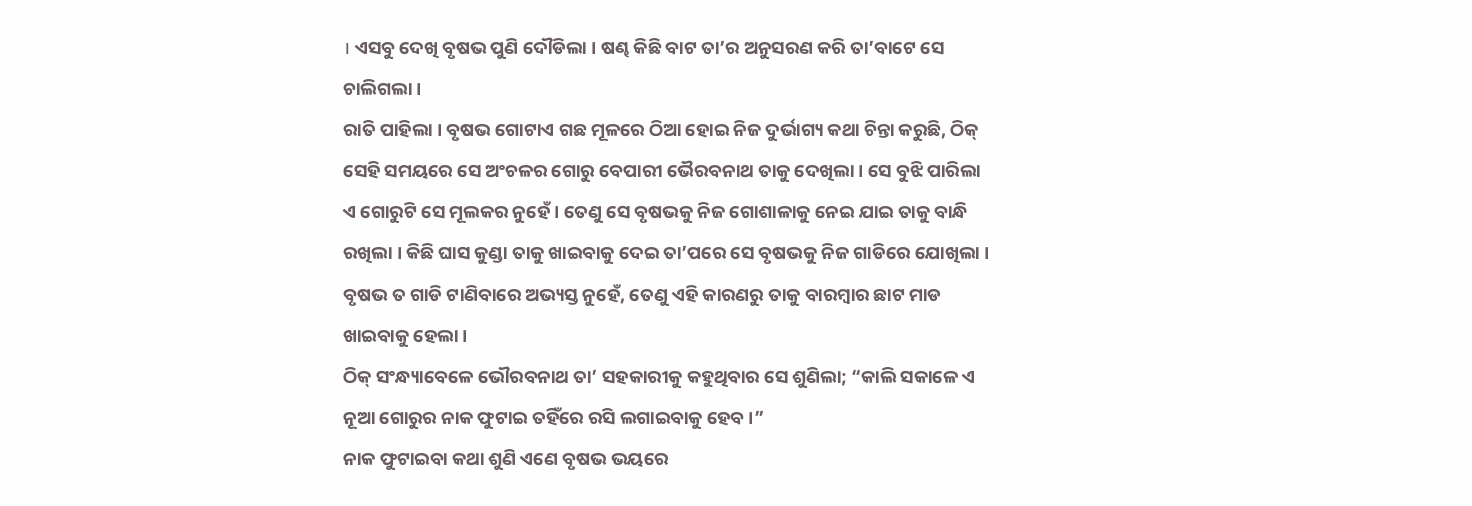। ଏସବୁ ଦେଖି ବୃଷଭ ପୁଣି ଦୌଡିଲା । ଷଣ୍ଢ କିଛି ବାଟ ତା’ର ଅନୁସରଣ କରି ତା’ବାଟେ ସେ ଚାଲିଗଲା ।
ରାତି ପାହିଲା । ବୃଷଭ ଗୋଟାଏ ଗଛ ମୂଳରେ ଠିଆ ହୋଇ ନିଜ ଦୁର୍ଭାଗ୍ୟ କଥା ଚିନ୍ତା କରୁଛି, ଠିକ୍ ସେହି ସମୟରେ ସେ ଅଂଚଳର ଗୋରୁ ବେପାରୀ ଭୈରବନାଥ ତାକୁ ଦେଖିଲା । ସେ ବୁଝି ପାରିଲା ଏ ଗୋରୁଟି ସେ ମୂଲକର ନୁହେଁ । ତେଣୁ ସେ ବୃଷଭକୁ ନିଜ ଗୋଶାଳାକୁ ନେଇ ଯାଇ ତାକୁ ବାନ୍ଧି ରଖିଲା । କିଛି ଘାସ କୁଣ୍ଡା ତାକୁ ଖାଇବାକୁ ଦେଇ ତା’ପରେ ସେ ବୃଷଭକୁ ନିଜ ଗାଡିରେ ଯୋଖିଲା । ବୃଷଭ ତ ଗାଡି ଟାଣିବାରେ ଅଭ୍ୟସ୍ତ ନୁହେଁ, ତେଣୁ ଏହି କାରଣରୁ ତାକୁ ବାରମ୍ବାର ଛାଟ ମାଡ ଖାଇବାକୁ ହେଲା ।
ଠିକ୍ ସଂନ୍ଧ୍ୟାବେଳେ ଭୌରବନାଥ ତା’ ସହକାରୀକୁ କହୁଥିବାର ସେ ଶୁଣିଲା; “କାଲି ସକାଳେ ଏ ନୂଆ ଗୋରୁର ନାକ ଫୁଟାଇ ତହିଁରେ ରସି ଲଗାଇବାକୁ ହେବ ।”
ନାକ ଫୁଟାଇବା କଥା ଶୁଣି ଏଣେ ବୃଷଭ ଭୟରେ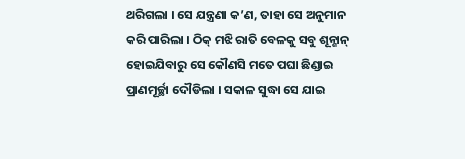ଥରିଗଲା । ସେ ଯନ୍ତ୍ରଣା କ’ଣ, ତାହା ସେ ଅନୁମାନ କରି ପାରିଲା । ଠିକ୍ ମଝି ରାତି ବେଳକୁ ସବୁ ଶୂନ୍ଶାନ୍ ହୋଇଯିବାରୁ ସେ କୌଣସି ମତେ ପଘା ଛିଣ୍ଡାଇ ପ୍ରାଣମୂର୍ଚ୍ଛା ଦୌଡିଲା । ସକାଳ ସୁଦ୍ଧା ସେ ଯାଇ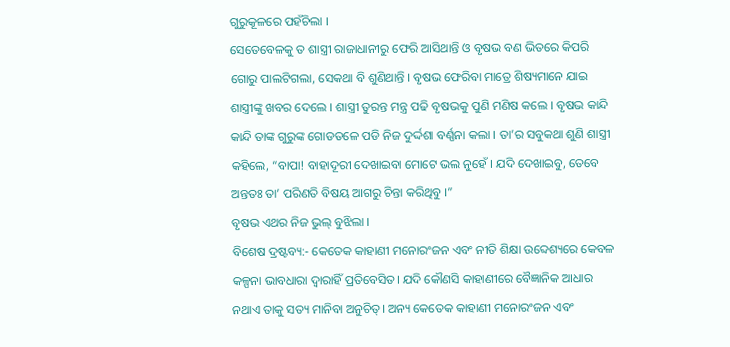ଗୁରୁକୂଳରେ ପହଁଚିଲା ।
ସେତେବେଳକୁ ତ ଶାସ୍ତ୍ରୀ ରାଜାଧାନୀରୁ ଫେରି ଆସିଥାନ୍ତି ଓ ବୃଷଭ ବଣ ଭିତରେ କିପରି ଗୋରୁ ପାଲଟିଗଲା, ସେକଥା ବି ଶୁଣିଥାନ୍ତି । ବୃଷଭ ଫେରିବା ମାତ୍ରେ ଶିଷ୍ୟମାନେ ଯାଇ ଶାସ୍ତ୍ରୀଙ୍କୁ ଖବର ଦେଲେ । ଶାସ୍ତ୍ରୀ ତୁରନ୍ତ ମନ୍ତ୍ର ପଢି ବୃଷଭକୁ ପୁଣି ମଣିଷ କଲେ । ବୃଷଭ କାନ୍ଦି କାନ୍ଦି ତାଙ୍କ ଗୁରୁଙ୍କ ଗୋଡତଳେ ପଡି ନିଜ ଦୁର୍ଦ୍ଦଶା ବର୍ଣ୍ଣନା କଲା । ତା’ର ସବୁକଥା ଶୁଣି ଶାସ୍ତ୍ରୀ କହିଲେ, “ବାପା! ବାହାଦୂରୀ ଦେଖାଇବା ମୋଟେ ଭଲ ନୁହେଁ । ଯଦି ଦେଖାଇବୁ, ତେବେ ଅନ୍ତତଃ ତା’ ପରିଣତି ବିଷୟ ଆଗରୁ ଚିନ୍ତା କରିଥିବୁ ।”
ବୃଷଭ ଏଥର ନିଜ ଭୁଲ୍ ବୁଝିଲା ।
ବିଶେଷ ଦ୍ରଷ୍ଟବ୍ୟ:- କେତେକ କାହାଣୀ ମନୋରଂଜନ ଏବଂ ନୀତି ଶିକ୍ଷା ଉବ୍ଦେଶ୍ୟରେ କେବଳ କଳ୍ପନା ଭାବଧାରା ଦ୍ୱାରାହିଁ ପ୍ରତିବେସିତ। ଯଦି କୌଣସି କାହାଣୀରେ ବୈଜ୍ଞାନିକ ଆଧାର ନଥାଏ ତାକୁ ସତ୍ୟ ମାନିବା ଅନୁଚିତ୍। ଅନ୍ୟ କେତେକ କାହାଣୀ ମନୋରଂଜନ ଏବଂ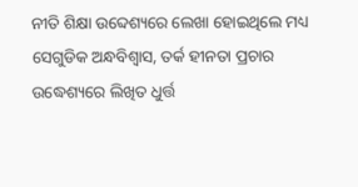ନୀତି ଶିକ୍ଷା ଉବ୍ଦେଶ୍ୟରେ ଲେଖା ହୋଇଥିଲେ ମଧ୍ୟ ସେଗୁଡିକ ଅନ୍ଧବିଶ୍ୱାସ, ତର୍କ ହୀନତା ପ୍ରଚାର ଉଦ୍ଧେଶ୍ୟରେ ଲିଖିତ ଧୁର୍ତ୍ତ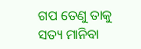ଗପ ତେଣୁ ତାକୁ ସତ୍ୟ ମାନିବା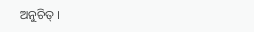ଅନୁଚିତ୍ ।